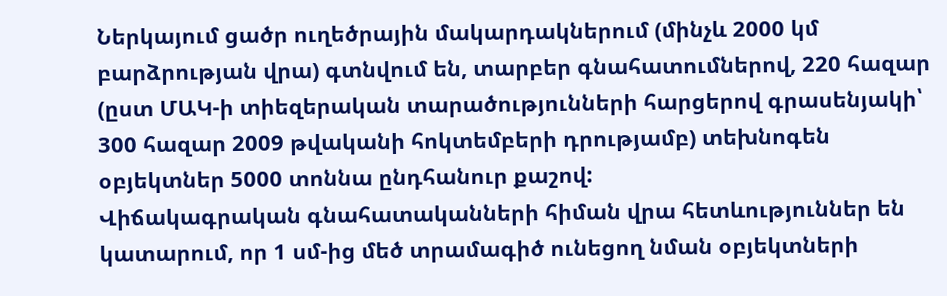Ներկայում ցածր ուղեծրային մակարդակներում (մինչև 2000 կմ բարձրության վրա) գտնվում են, տարբեր գնահատումներով, 220 հազար (ըստ ՄԱԿ-ի տիեզերական տարածությունների հարցերով գրասենյակի՝ 300 հազար 2009 թվականի հոկտեմբերի դրությամբ) տեխնոգեն օբյեկտներ 5000 տոննա ընդհանուր քաշով:
Վիճակագրական գնահատականների հիման վրա հետևություններ են կատարում, որ 1 սմ-ից մեծ տրամագիծ ունեցող նման օբյեկտների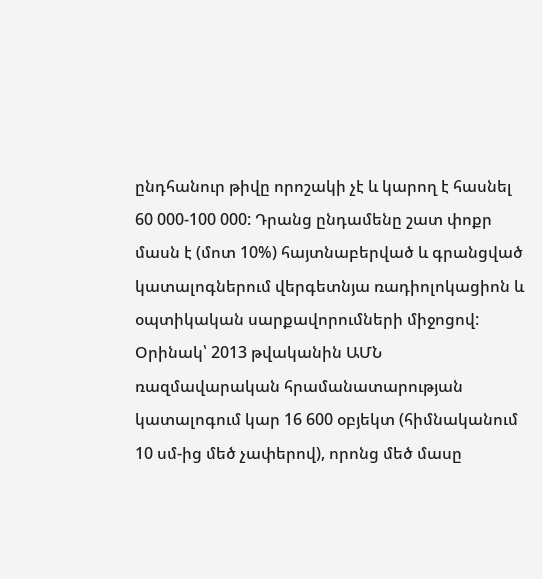ընդհանուր թիվը որոշակի չէ և կարող է հասնել 60 000-100 000: Դրանց ընդամենը շատ փոքր մասն է (մոտ 10%) հայտնաբերված և գրանցված կատալոգներում վերգետնյա ռադիոլոկացիոն և օպտիկական սարքավորումների միջոցով: Օրինակ՝ 2013 թվականին ԱՄՆ ռազմավարական հրամանատարության կատալոգում կար 16 600 օբյեկտ (հիմնականում 10 սմ-ից մեծ չափերով), որոնց մեծ մասը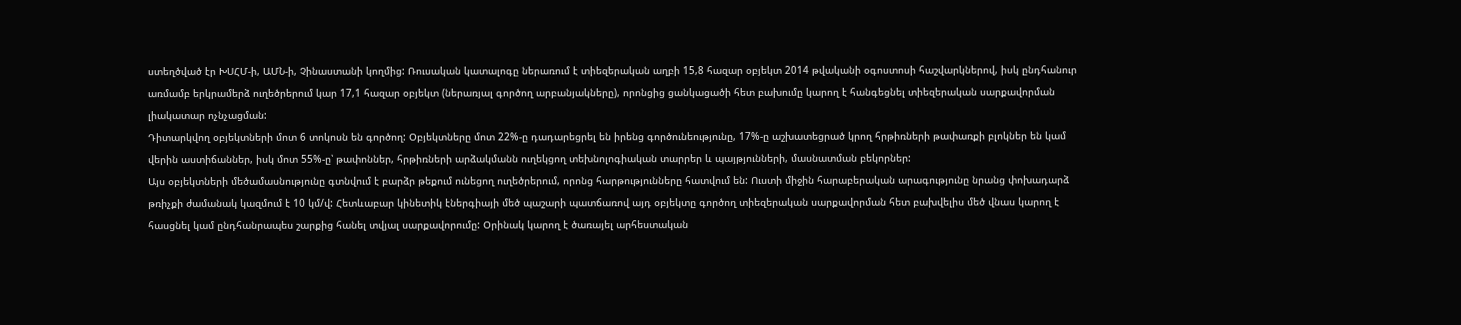ստեղծված էր ԽՍՀՄ-ի, ԱՄՆ-ի, Չինաստանի կողմից: Ռուսական կատալոգը ներառում է տիեզերական աղբի 15,8 հազար օբյեկտ 2014 թվականի օգոստոսի հաշվարկներով, իսկ ընդհանուր առմամբ երկրամերձ ուղեծրերում կար 17,1 հազար օբյեկտ (ներառյալ գործող արբանյակները), որոնցից ցանկացածի հետ բախումը կարող է հանգեցնել տիեզերական սարքավորման լիակատար ոչնչացման:
Դիտարկվող օբյեկտների մոտ 6 տոկոսն են գործող: Օբյեկտները մոտ 22%-ը դադարեցրել են իրենց գործունեությունը, 17%-ը աշխատեցրած կրող հրթիռների թափառքի բլոկներ են կամ վերին աստիճաններ, իսկ մոտ 55%-ը՝ թափոններ, հրթիռների արձակմանն ուղեկցող տեխնոլոգիական տարրեր և պայթյունների, մասնատման բեկորներ:
Այս օբյեկտների մեծամասնությունը գտնվում է բարձր թեքում ունեցող ուղեծրերում, որոնց հարթությունները հատվում են: Ուստի միջին հարաբերական արագությունը նրանց փոխադարձ թռիչքի ժամանակ կազմում է 10 կմ/վ: Հետևաբար կինետիկ էներգիայի մեծ պաշարի պատճառով այդ օբյեկտը գործող տիեզերական սարքավորման հետ բախվելիս մեծ վնաս կարող է հասցնել կամ ընդհանրապես շարքից հանել տվյալ սարքավորումը: Օրինակ կարող է ծառայել արհեստական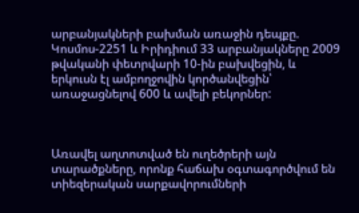արբանյակների բախման առաջին դեպքը. Կոսմոս-2251 և Իրիդիում 33 արբանյակները 2009 թվականի փետրվարի 10-ին բախվեցին, և երկուսն էլ ամբողջովին կործանվեցին՝ առաջացնելով 600 և ավելի բեկորներ:



Առավել աղտոտված են ուղեծրերի այն տարածքները, որոնք հաճախ օգտագործվում են տիեզերական սարքավորումների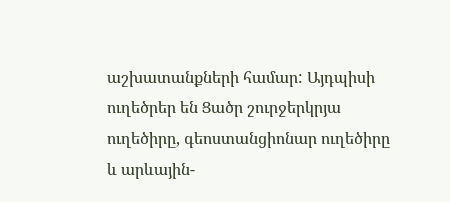աշխատանքների համար: Այդպիսի ուղեծրեր են Ցածր շուրջերկրյա ուղեծիրը, գեոստանցիոնար ուղեծիրը և արևային-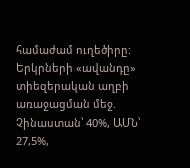համաժամ ուղեծիրը:
Երկրների «ավանդը» տիեզերական աղբի առաջացման մեջ. Չինաստան՝ 40%, ԱՄՆ՝ 27,5%,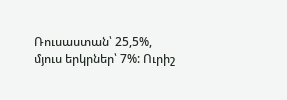Ռուսաստան՝ 25,5%, մյուս երկրներ՝ 7%: Ուրիշ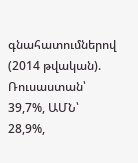գնահատումներով (2014 թվական). Ռուսաստան՝ 39,7%, ԱՄՆ՝ 28,9%,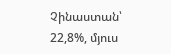Չինաստան՝ 22,8%, մյուս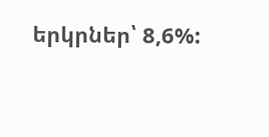երկրներ՝ 8,6%: